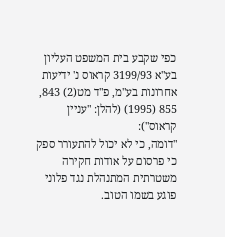כפי שקבע בית המשפט העליון בע"א 3199/93 קראוס נ' ידיעות אחרונות בע"מ, פ"ד מט(2) 843, 855 (1995) (להלן: "עניין קראוס"):
"דומה, כי לא יכול להתעורר ספק כי פרסום על אודות חקירה משטרתית המתנהלת נגד פלוני פוגע בשמו הטוב.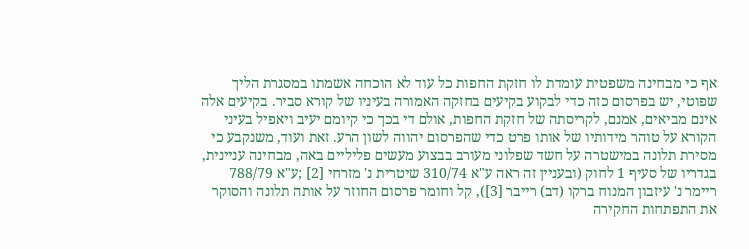אף כי מבחינה משפטית עומדת לו חזקת החפות כל עוד לא הוכחה אשמתו במסגרת הליך שפוטי, יש בפרסום כזה כדי לבקוע בקיעים בחזקה האמורה בעיניו של קורא סביר. בקיעים אלה אינם מביאים, אמנם, לקריסתה של חזקת החפות, אולם די בכך כי קיומם יעיב ויאפיל בעיני הקורא על טוהר מידותיו של אותו פרט כדי שהפרסום יהווה לשון הרע. זאת ועוד, משנקבע כי מסירת תלונה במישטרה על חשד שפלוני מעורב בבצוע מעשים פליליים באה, מבחינה עניינית, בגדריו של סעיף 1 לחוק (ובעניין זה ראה ע"א 310/74 שיטרית נ' מזרחי [2] ;ע"א 788/79 ריימר נ' עיזבון המנוח ברקו (דב) רייבר [3]), קל וחומר פרסום החוזר על אותה תלונה והסוקר את התפתחות החקירה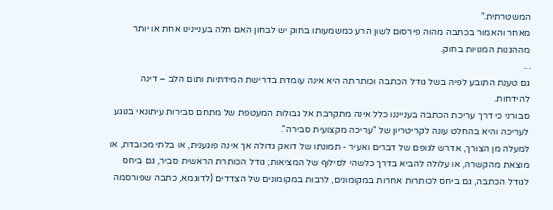המשטרתית."
מאחר והאמור בכתבה מהוה פירסום לשון הרע כמשמעותו בחוק יש לבחון האם חלה בעניינינו אחת או יותר מההגנות המנויות בחוק.
...
גם טענת התובע לפיה בשל גודל הכתבה וכותרתה היא אינה עומדת בדרישת המידתיות ותום הלב – דינה להידחות.
סבורני כי דרך עריכת הכתבה בענייננו כלל אינה מתקרבת אל גבולות המעטפת של מתחם סבירות עיתונאי בנוגע לעריכה והיא בהחלט עונה לקריטריון של "עריכה מקצועית סבירה".
למעלה מן הצורך, אדרש לגופם של דברים ואעיר - תמונתו של דואק גדולה אך אינה פוגענית, או בלתי מכובדת, או מוצאת מהקשרה, או עלולה להביא בדרך כלשהי לסילוף של המציאות; גודל הכותרת הראשית סביר, גם ביחס לגודל הכתבה, גם ביחס לכותרות אחרות במקומונים, לרבות במקומונים של הצדדים (לדוגמא, כתבה שפורסמה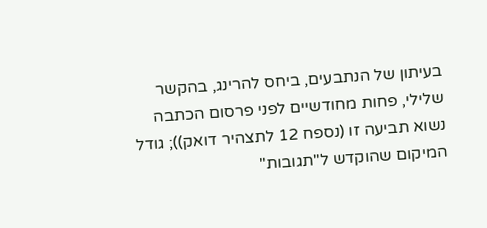בעיתון של הנתבעים, ביחס להרינג, בהקשר שלילי, פחות מחודשיים לפני פרסום הכתבה נשוא תביעה זו (נספח 12 לתצהיר דואק)); גודל המיקום שהוקדש ל"תגובות"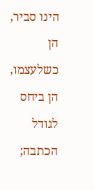הינו סביר, הן כשלעצמו, הן ביחס לגודל הכתבה;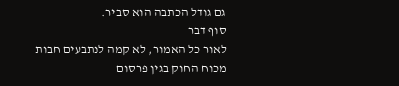גם גודל הכתבה הוא סביר.
סוף דבר
לאור כל האמור, לא קמה לנתבעים חבות מכוח החוק בגין פרסום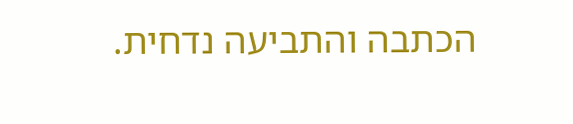הכתבה והתביעה נדחית.